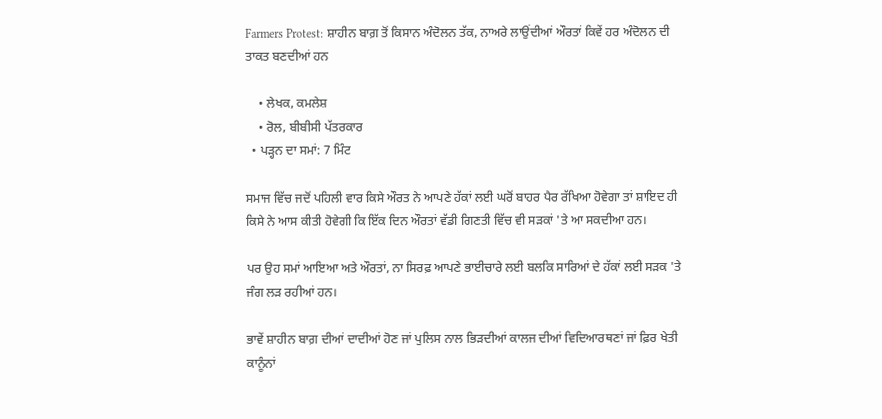Farmers Protest: ਸ਼ਾਹੀਨ ਬਾਗ਼ ਤੋਂ ਕਿਸਾਨ ਅੰਦੋਲਨ ਤੱਕ, ਨਾਅਰੇ ਲਾਉਂਦੀਆਂ ਔਰਤਾਂ ਕਿਵੇਂ ਹਰ ਅੰਦੋਲਨ ਦੀ ਤਾਕਤ ਬਣਦੀਆਂ ਹਨ

    • ਲੇਖਕ, ਕਮਲੇਸ਼
    • ਰੋਲ, ਬੀਬੀਸੀ ਪੱਤਰਕਾਰ
  • ਪੜ੍ਹਨ ਦਾ ਸਮਾਂ: 7 ਮਿੰਟ

ਸਮਾਜ ਵਿੱਚ ਜਦੋਂ ਪਹਿਲੀ ਵਾਰ ਕਿਸੇ ਔਰਤ ਨੇ ਆਪਣੇ ਹੱਕਾਂ ਲਈ ਘਰੋਂ ਬਾਹਰ ਪੈਰ ਰੱਖਿਆ ਹੋਵੇਗਾ ਤਾਂ ਸ਼ਾਇਦ ਹੀ ਕਿਸੇ ਨੇ ਆਸ ਕੀਤੀ ਹੋਵੇਗੀ ਕਿ ਇੱਕ ਦਿਨ ਔਰਤਾਂ ਵੱਡੀ ਗਿਣਤੀ ਵਿੱਚ ਵੀ ਸੜਕਾਂ 'ਤੇ ਆ ਸਕਦੀਆ ਹਨ।

ਪਰ ਉਹ ਸਮਾਂ ਆਇਆ ਅਤੇ ਔਰਤਾਂ, ਨਾ ਸਿਰਫ਼ ਆਪਣੇ ਭਾਈਚਾਰੇ ਲਈ ਬਲਕਿ ਸਾਰਿਆਂ ਦੇ ਹੱਕਾਂ ਲਈ ਸੜਕ 'ਤੇ ਜੰਗ ਲੜ ਰਹੀਆਂ ਹਨ।

ਭਾਵੇਂ ਸ਼ਾਹੀਨ ਬਾਗ਼ ਦੀਆਂ ਦਾਦੀਆਂ ਹੋਣ ਜਾਂ ਪੁਲਿਸ ਨਾਲ ਭਿੜਦੀਆਂ ਕਾਲਜ ਦੀਆਂ ਵਿਦਿਆਰਥਣਾਂ ਜਾਂ ਫ਼ਿਰ ਖੇਤੀ ਕਾਨੂੰਨਾਂ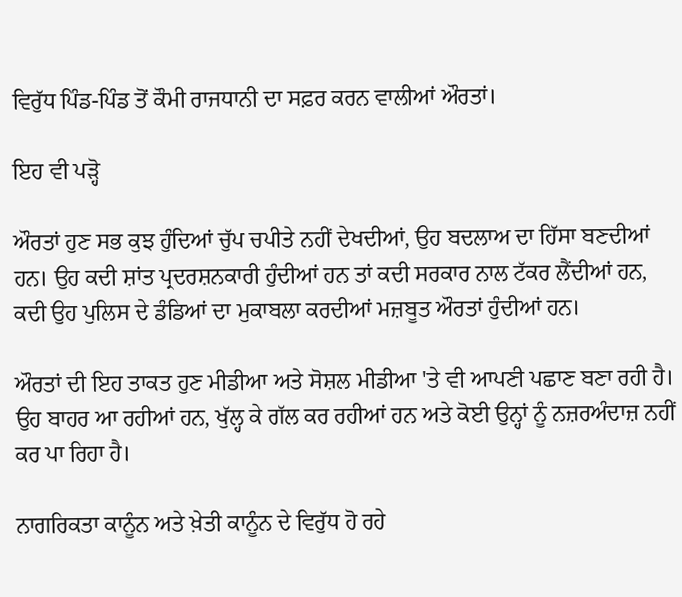ਵਿਰੁੱਧ ਪਿੰਡ-ਪਿੰਡ ਤੋਂ ਕੌਮੀ ਰਾਜਧਾਨੀ ਦਾ ਸਫ਼ਰ ਕਰਨ ਵਾਲੀਆਂ ਔਰਤਾਂ।

ਇਹ ਵੀ ਪੜ੍ਹੋ

ਔਰਤਾਂ ਹੁਣ ਸਭ ਕੁਝ ਹੁੰਦਿਆਂ ਚੁੱਪ ਚਪੀਤੇ ਨਹੀਂ ਦੇਖਦੀਆਂ, ਉਹ ਬਦਲਾਅ ਦਾ ਹਿੱਸਾ ਬਣਦੀਆਂ ਹਨ। ਉਹ ਕਦੀ ਸ਼ਾਂਤ ਪ੍ਰਦਰਸ਼ਨਕਾਰੀ ਹੁੰਦੀਆਂ ਹਨ ਤਾਂ ਕਦੀ ਸਰਕਾਰ ਨਾਲ ਟੱਕਰ ਲੈਂਦੀਆਂ ਹਨ, ਕਦੀ ਉਹ ਪੁਲਿਸ ਦੇ ਡੰਡਿਆਂ ਦਾ ਮੁਕਾਬਲਾ ਕਰਦੀਆਂ ਮਜ਼ਬੂਤ ਔਰਤਾਂ ਹੁੰਦੀਆਂ ਹਨ।

ਔਰਤਾਂ ਦੀ ਇਹ ਤਾਕਤ ਹੁਣ ਮੀਡੀਆ ਅਤੇ ਸੋਸ਼ਲ ਮੀਡੀਆ 'ਤੇ ਵੀ ਆਪਣੀ ਪਛਾਣ ਬਣਾ ਰਹੀ ਹੈ। ਉਹ ਬਾਹਰ ਆ ਰਹੀਆਂ ਹਨ, ਖੁੱਲ੍ਹ ਕੇ ਗੱਲ ਕਰ ਰਹੀਆਂ ਹਨ ਅਤੇ ਕੋਈ ਉਨ੍ਹਾਂ ਨੂੰ ਨਜ਼ਰਅੰਦਾਜ਼ ਨਹੀਂ ਕਰ ਪਾ ਰਿਹਾ ਹੈ।

ਨਾਗਰਿਕਤਾ ਕਾਨੂੰਨ ਅਤੇ ਖ਼ੇਤੀ ਕਾਨੂੰਨ ਦੇ ਵਿਰੁੱਧ ਹੋ ਰਹੇ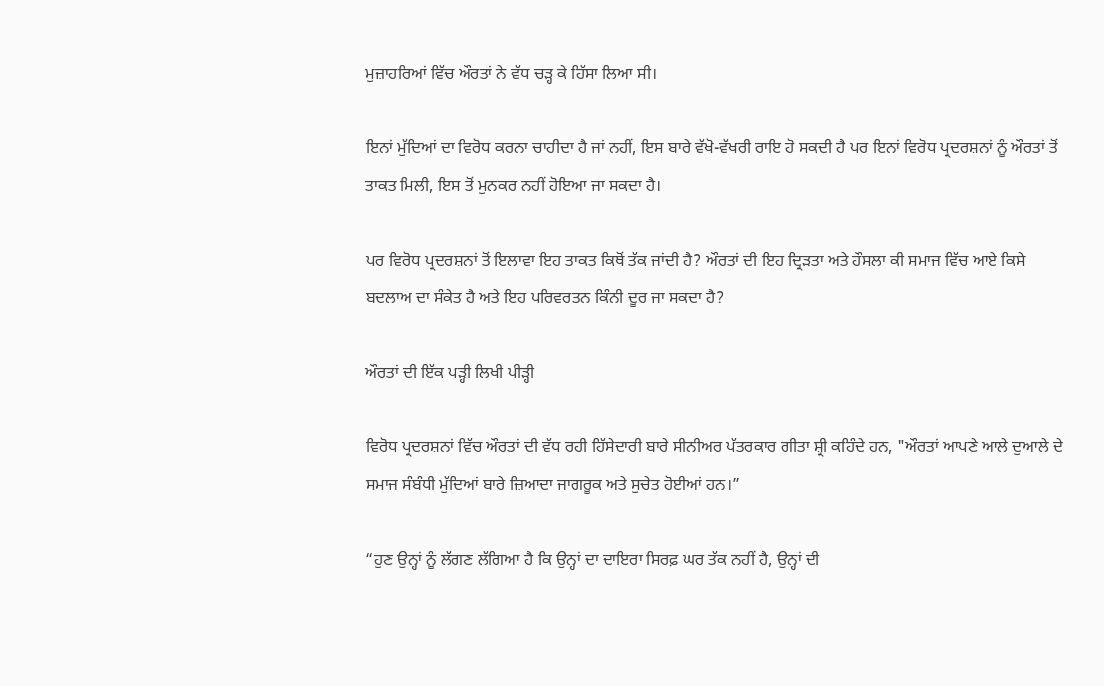ਮੁਜ਼ਾਹਰਿਆਂ ਵਿੱਚ ਔਰਤਾਂ ਨੇ ਵੱਧ ਚੜ੍ਹ ਕੇ ਹਿੱਸਾ ਲਿਆ ਸੀ।

ਇਨਾਂ ਮੁੱਦਿਆਂ ਦਾ ਵਿਰੋਧ ਕਰਨਾ ਚਾਹੀਦਾ ਹੈ ਜਾਂ ਨਹੀਂ, ਇਸ ਬਾਰੇ ਵੱਖੋ-ਵੱਖਰੀ ਰਾਇ ਹੋ ਸਕਦੀ ਹੈ ਪਰ ਇਨਾਂ ਵਿਰੋਧ ਪ੍ਰਦਰਸ਼ਨਾਂ ਨੂੰ ਔਰਤਾਂ ਤੋਂ ਤਾਕਤ ਮਿਲੀ, ਇਸ ਤੋਂ ਮੁਨਕਰ ਨਹੀਂ ਹੋਇਆ ਜਾ ਸਕਦਾ ਹੈ।

ਪਰ ਵਿਰੋਧ ਪ੍ਰਦਰਸ਼ਨਾਂ ਤੋਂ ਇਲਾਵਾ ਇਹ ਤਾਕਤ ਕਿਥੋਂ ਤੱਕ ਜਾਂਦੀ ਹੈ? ਔਰਤਾਂ ਦੀ ਇਹ ਦ੍ਰਿੜਤਾ ਅਤੇ ਹੌਸਲਾ ਕੀ ਸਮਾਜ ਵਿੱਚ ਆਏ ਕਿਸੇ ਬਦਲਾਅ ਦਾ ਸੰਕੇਤ ਹੈ ਅਤੇ ਇਹ ਪਰਿਵਰਤਨ ਕਿੰਨੀ ਦੂਰ ਜਾ ਸਕਦਾ ਹੈ?

ਔਰਤਾਂ ਦੀ ਇੱਕ ਪੜ੍ਹੀ ਲਿਖੀ ਪੀੜ੍ਹੀ

ਵਿਰੋਧ ਪ੍ਰਦਰਸ਼ਨਾਂ ਵਿੱਚ ਔਰਤਾਂ ਦੀ ਵੱਧ ਰਹੀ ਹਿੱਸੇਦਾਰੀ ਬਾਰੇ ਸੀਨੀਅਰ ਪੱਤਰਕਾਰ ਗੀਤਾ ਸ਼੍ਰੀ ਕਹਿੰਦੇ ਹਨ, "ਔਰਤਾਂ ਆਪਣੇ ਆਲੇ ਦੁਆਲੇ ਦੇ ਸਮਾਜ ਸੰਬੰਧੀ ਮੁੱਦਿਆਂ ਬਾਰੇ ਜ਼ਿਆਦਾ ਜਾਗਰੂਕ ਅਤੇ ਸੁਚੇਤ ਹੋਈਆਂ ਹਨ।”

“ਹੁਣ ਉਨ੍ਹਾਂ ਨੂੰ ਲੱਗਣ ਲੱਗਿਆ ਹੈ ਕਿ ਉਨ੍ਹਾਂ ਦਾ ਦਾਇਰਾ ਸਿਰਫ਼ ਘਰ ਤੱਕ ਨਹੀਂ ਹੈ, ਉਨ੍ਹਾਂ ਦੀ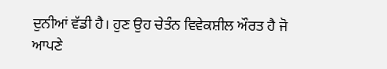ਦੁਨੀਆਂ ਵੱਡੀ ਹੈ। ਹੁਣ ਉਹ ਚੇਤੰਨ ਵਿਵੇਕਸ਼ੀਲ ਔਰਤ ਹੈ ਜੋ ਆਪਣੇ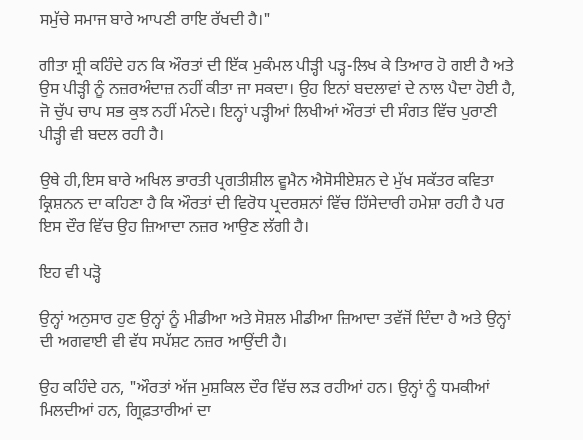ਸਮੁੱਚੇ ਸਮਾਜ ਬਾਰੇ ਆਪਣੀ ਰਾਇ ਰੱਖਦੀ ਹੈ।"

ਗੀਤਾ ਸ਼੍ਰੀ ਕਹਿੰਦੇ ਹਨ ਕਿ ਔਰਤਾਂ ਦੀ ਇੱਕ ਮੁਕੰਮਲ ਪੀੜ੍ਹੀ ਪੜ੍ਹ-ਲਿਖ ਕੇ ਤਿਆਰ ਹੋ ਗਈ ਹੈ ਅਤੇ ਉਸ ਪੀੜ੍ਹੀ ਨੂੰ ਨਜ਼ਰਅੰਦਾਜ਼ ਨਹੀਂ ਕੀਤਾ ਜਾ ਸਕਦਾ। ਉਹ ਇਨਾਂ ਬਦਲਾਵਾਂ ਦੇ ਨਾਲ ਪੈਦਾ ਹੋਈ ਹੈ, ਜੋ ਚੁੱਪ ਚਾਪ ਸਭ ਕੁਝ ਨਹੀਂ ਮੰਨਦੇ। ਇਨ੍ਹਾਂ ਪੜ੍ਹੀਆਂ ਲਿਖੀਆਂ ਔਰਤਾਂ ਦੀ ਸੰਗਤ ਵਿੱਚ ਪੁਰਾਣੀ ਪੀੜ੍ਹੀ ਵੀ ਬਦਲ ਰਹੀ ਹੈ।

ਉਥੇ ਹੀ,ਇਸ ਬਾਰੇ ਅਖਿਲ ਭਾਰਤੀ ਪ੍ਰਗਤੀਸ਼ੀਲ ਵੂਮੈਨ ਐਸੋਸੀਏਸ਼ਨ ਦੇ ਮੁੱਖ ਸਕੱਤਰ ਕਵਿਤਾ ਕ੍ਰਿਸ਼ਨਨ ਦਾ ਕਹਿਣਾ ਹੈ ਕਿ ਔਰਤਾਂ ਦੀ ਵਿਰੋਧ ਪ੍ਰਦਰਸ਼ਨਾਂ ਵਿੱਚ ਹਿੱਸੇਦਾਰੀ ਹਮੇਸ਼ਾ ਰਹੀ ਹੈ ਪਰ ਇਸ ਦੌਰ ਵਿੱਚ ਉਹ ਜ਼ਿਆਦਾ ਨਜ਼ਰ ਆਉਣ ਲੱਗੀ ਹੈ।

ਇਹ ਵੀ ਪੜ੍ਹੋ

ਉਨ੍ਹਾਂ ਅਨੁਸਾਰ ਹੁਣ ਉਨ੍ਹਾਂ ਨੂੰ ਮੀਡੀਆ ਅਤੇ ਸੋਸ਼ਲ ਮੀਡੀਆ ਜ਼ਿਆਦਾ ਤਵੱਜੋਂ ਦਿੰਦਾ ਹੈ ਅਤੇ ਉਨ੍ਹਾਂ ਦੀ ਅਗਵਾਈ ਵੀ ਵੱਧ ਸਪੱਸ਼ਟ ਨਜ਼ਰ ਆਉਂਦੀ ਹੈ।

ਉਹ ਕਹਿੰਦੇ ਹਨ, "ਔਰਤਾਂ ਅੱਜ ਮੁਸ਼ਕਿਲ ਦੌਰ ਵਿੱਚ ਲੜ ਰਹੀਆਂ ਹਨ। ਉਨ੍ਹਾਂ ਨੂੰ ਧਮਕੀਆਂ ਮਿਲਦੀਆਂ ਹਨ, ਗ੍ਰਿਫ਼ਤਾਰੀਆਂ ਦਾ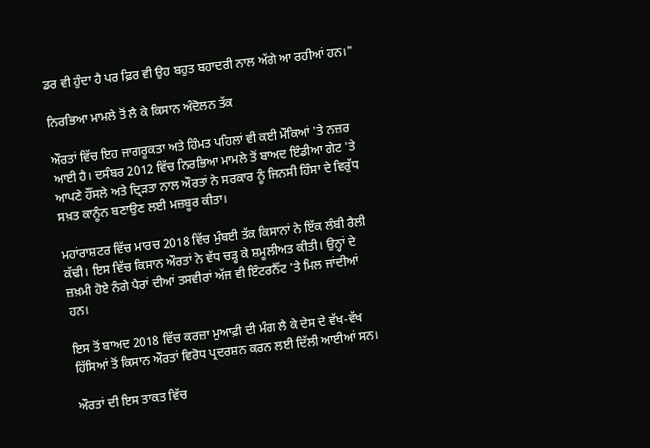ਡਰ ਵੀ ਹੁੰਦਾ ਹੈ ਪਰ ਫ਼ਿਰ ਵੀ ਉਹ ਬਹੁਤ ਬਹਾਦਰੀ ਨਾਲ ਅੱਗੇ ਆ ਰਹੀਆਂ ਹਨ।"

ਨਿਰਭਿਆ ਮਾਮਲੇ ਤੋਂ ਲੈ ਕੇ ਕਿਸਾਨ ਅੰਦੋਲਨ ਤੱਕ

ਔਰਤਾਂ ਵਿੱਚ ਇਹ ਜਾਗਰੂਕਤਾ ਅਤੇ ਹਿੰਮਤ ਪਹਿਲਾਂ ਵੀ ਕਈ ਮੌਕਿਆਂ 'ਤੇ ਨਜ਼ਰ ਆਈ ਹੈ। ਦਸੰਬਰ 2012 ਵਿੱਚ ਨਿਰਭਿਆ ਮਾਮਲੇ ਤੋਂ ਬਾਅਦ ਇੰਡੀਆ ਗੇਟ 'ਤੇ ਆਪਣੇ ਹੌਂਸਲੇ ਅਤੇ ਦ੍ਰਿੜਤਾ ਨਾਲ ਔਰਤਾਂ ਨੇ ਸਰਕਾਰ ਨੂੰ ਜਿਨਸੀ ਹਿੰਸਾ ਦੇ ਵਿਰੁੱਧ ਸਖ਼ਤ ਕਾਨੂੰਨ ਬਣਾਉਣ ਲਈ ਮਜ਼ਬੂਰ ਕੀਤਾ।

ਮਹਾਂਰਾਸ਼ਟਰ ਵਿੱਚ ਮਾਰਚ 2018 ਵਿੱਚ ਮੁੰਬਈ ਤੱਕ ਕਿਸਾਨਾਂ ਨੇ ਇੱਕ ਲੰਬੀ ਰੈਲੀ ਕੱਢੀ। ਇਸ ਵਿੱਚ ਕਿਸਾਨ ਔਰਤਾਂ ਨੇ ਵੱਧ ਚੜ੍ਹ ਕੇ ਸ਼ਮੂਲੀਅਤ ਕੀਤੀ। ਉਨ੍ਹਾਂ ਦੇ ਜ਼ਖ਼ਮੀ ਹੋਏ ਨੰਗੇ ਪੈਰਾਂ ਦੀਆਂ ਤਸਵੀਰਾਂ ਅੱਜ ਵੀ ਇੰਟਰਨੈੱਟ 'ਤੇ ਮਿਲ ਜਾਂਦੀਆਂ ਹਨ।

ਇਸ ਤੋਂ ਬਾਅਦ 2018 ਵਿੱਚ ਕਰਜ਼ਾ ਮੁਆਫ਼ੀ ਦੀ ਮੰਗ ਲੈ ਕੇ ਦੇਸ ਦੇ ਵੱਖ-ਵੱਖ ਹਿੱਸਿਆਂ ਤੋਂ ਕਿਸਾਨ ਔਰਤਾਂ ਵਿਰੋਧ ਪ੍ਰਦਰਸ਼ਨ ਕਰਨ ਲਈ ਦਿੱਲੀ ਆਈਆਂ ਸਨ।

ਔਰਤਾਂ ਦੀ ਇਸ ਤਾਕਤ ਵਿੱਚ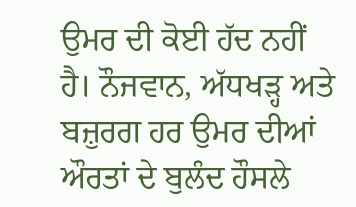ਉਮਰ ਦੀ ਕੋਈ ਹੱਦ ਨਹੀਂ ਹੈ। ਨੌਜਵਾਨ, ਅੱਧਖੜ੍ਹ ਅਤੇ ਬਜ਼ੁਰਗ ਹਰ ਉਮਰ ਦੀਆਂ ਔਰਤਾਂ ਦੇ ਬੁਲੰਦ ਹੌਸਲੇ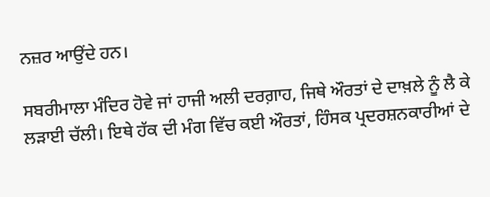ਨਜ਼ਰ ਆਉਂਦੇ ਹਨ।

ਸਬਰੀਮਾਲਾ ਮੰਦਿਰ ਹੋਵੇ ਜਾਂ ਹਾਜੀ ਅਲੀ ਦਰਗ਼ਾਹ, ਜਿਥੇ ਔਰਤਾਂ ਦੇ ਦਾਖ਼ਲੇ ਨੂੰ ਲੈ ਕੇ ਲੜਾਈ ਚੱਲੀ। ਇਥੇ ਹੱਕ ਦੀ ਮੰਗ ਵਿੱਚ ਕਈ ਔਰਤਾਂ, ਹਿੰਸਕ ਪ੍ਰਦਰਸ਼ਨਕਾਰੀਆਂ ਦੇ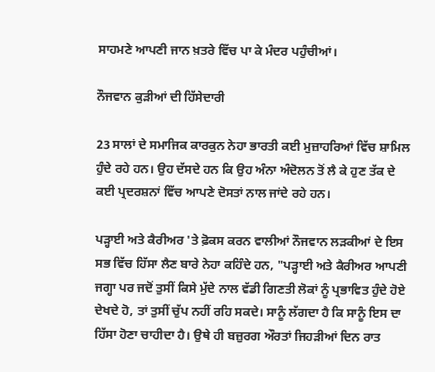ਸਾਹਮਣੇ ਆਪਣੀ ਜਾਨ ਖ਼ਤਰੇ ਵਿੱਚ ਪਾ ਕੇ ਮੰਦਰ ਪਹੁੰਚੀਆਂ।

ਨੌਜਵਾਨ ਕੁੜੀਆਂ ਦੀ ਹਿੱਸੇਦਾਰੀ

23 ਸਾਲਾਂ ਦੇ ਸਮਾਜਿਕ ਕਾਰਕੁਨ ਨੇਹਾ ਭਾਰਤੀ ਕਈ ਮੁਜ਼ਾਹਰਿਆਂ ਵਿੱਚ ਸ਼ਾਮਿਲ ਹੁੰਦੇ ਰਹੇ ਹਨ। ਉਹ ਦੱਸਦੇ ਹਨ ਕਿ ਉਹ ਅੰਨਾ ਅੰਦੋਲਨ ਤੋਂ ਲੈ ਕੇ ਹੁਣ ਤੱਕ ਦੇ ਕਈ ਪ੍ਰਦਰਸ਼ਨਾਂ ਵਿੱਚ ਆਪਣੇ ਦੋਸਤਾਂ ਨਾਲ ਜਾਂਦੇ ਰਹੇ ਹਨ।

ਪੜ੍ਹਾਈ ਅਤੇ ਕੈਰੀਅਰ 'ਤੇ ਫ਼ੋਕਸ ਕਰਨ ਵਾਲੀਆਂ ਨੌਜਵਾਨ ਲੜਕੀਆਂ ਦੇ ਇਸ ਸਭ ਵਿੱਚ ਹਿੱਸਾ ਲੈਣ ਬਾਰੇ ਨੇਹਾ ਕਹਿੰਦੇ ਹਨ, "ਪੜ੍ਹਾਈ ਅਤੇ ਕੈਰੀਅਰ ਆਪਣੀ ਜਗ੍ਹਾ ਪਰ ਜਦੋਂ ਤੁਸੀਂ ਕਿਸੇ ਮੁੱਦੇ ਨਾਲ ਵੱਡੀ ਗਿਣਤੀ ਲੋਕਾਂ ਨੂੰ ਪ੍ਰਭਾਵਿਤ ਹੁੰਦੇ ਹੋਏ ਦੇਖਦੇ ਹੋ, ਤਾਂ ਤੁਸੀਂ ਚੁੱਪ ਨਹੀਂ ਰਹਿ ਸਕਦੇ। ਸਾਨੂੰ ਲੱਗਦਾ ਹੈ ਕਿ ਸਾਨੂੰ ਇਸ ਦਾ ਹਿੱਸਾ ਹੋਣਾ ਚਾਹੀਦਾ ਹੈ। ਉਥੇ ਹੀ ਬਜ਼ੁਰਗ ਔਰਤਾਂ ਜਿਹੜੀਆਂ ਦਿਨ ਰਾਤ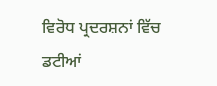ਵਿਰੋਧ ਪ੍ਰਦਰਸ਼ਨਾਂ ਵਿੱਚ ਡਟੀਆਂ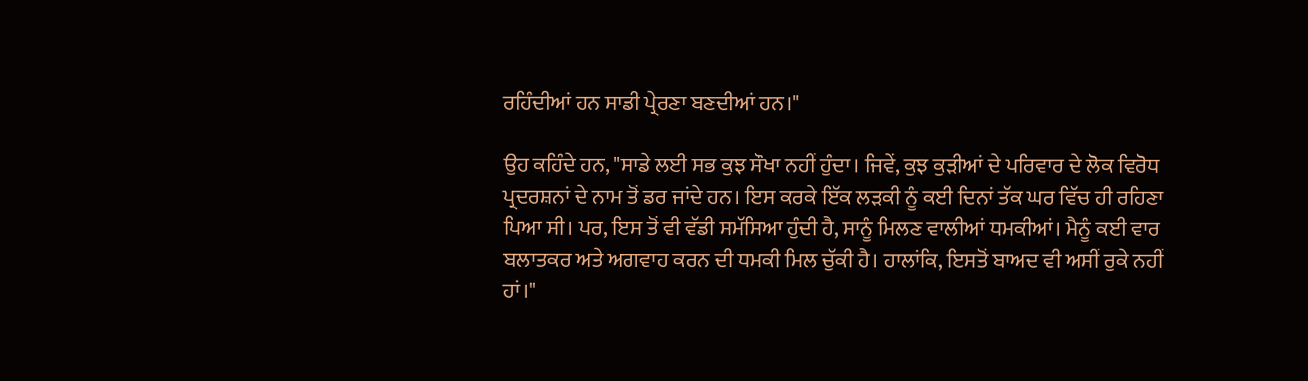ਰਹਿੰਦੀਆਂ ਹਨ ਸਾਡੀ ਪ੍ਰੇਰਣਾ ਬਣਦੀਆਂ ਹਨ।"

ਉਹ ਕਹਿੰਦੇ ਹਨ, "ਸਾਡੇ ਲਈ ਸਭ ਕੁਝ ਸੌਖਾ ਨਹੀਂ ਹੁੰਦਾ। ਜਿਵੇਂ, ਕੁਝ ਕੁੜੀਆਂ ਦੇ ਪਰਿਵਾਰ ਦੇ ਲੋਕ ਵਿਰੋਧ ਪ੍ਰਦਰਸ਼ਨਾਂ ਦੇ ਨਾਮ ਤੋਂ ਡਰ ਜਾਂਦੇ ਹਨ। ਇਸ ਕਰਕੇ ਇੱਕ ਲੜਕੀ ਨੂੰ ਕਈ ਦਿਨਾਂ ਤੱਕ ਘਰ ਵਿੱਚ ਹੀ ਰਹਿਣਾ ਪਿਆ ਸੀ। ਪਰ, ਇਸ ਤੋਂ ਵੀ ਵੱਡੀ ਸਮੱਸਿਆ ਹੁੰਦੀ ਹੈ, ਸਾਨੂੰ ਮਿਲਣ ਵਾਲੀਆਂ ਧਮਕੀਆਂ। ਮੈਨੂੰ ਕਈ ਵਾਰ ਬਲਾਤਕਰ ਅਤੇ ਅਗਵਾਹ ਕਰਨ ਦੀ ਧਮਕੀ ਮਿਲ ਚੁੱਕੀ ਹੈ। ਹਾਲਾਂਕਿ, ਇਸਤੋਂ ਬਾਅਦ ਵੀ ਅਸੀਂ ਰੁਕੇ ਨਹੀਂ ਹਾਂ।"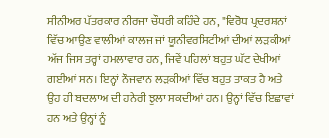ਸੀਨੀਅਰ ਪੱਤਰਕਾਰ ਨੀਰਜਾ ਚੌਧਰੀ ਕਹਿੰਦੇ ਹਨ, "ਵਿਰੋਧ ਪ੍ਰਦਰਸ਼ਨਾਂ ਵਿੱਚ ਆਉਣ ਵਾਲੀਆਂ ਕਾਲਜ ਜਾਂ ਯੂਨੀਵਰਸਿਟੀਆਂ ਦੀਆਂ ਲੜਕੀਆਂ ਅੱਜ ਜਿਸ ਤਰ੍ਹਾਂ ਹਮਲਾਵਾਰ ਹਨ, ਜਿਵੇਂ ਪਹਿਲਾਂ ਬਹੁਤ ਘੱਟ ਦੇਖੀਆਂ ਗਈਆਂ ਸਨ। ਇਨ੍ਹਾਂ ਨੌਜਵਾਨ ਲੜਕੀਆਂ ਵਿੱਚ ਬਹੁਤ ਤਾਕਤ ਹੈ ਅਤੇ ਉਹ ਹੀ ਬਦਲਾਅ ਦੀ ਹਨੇਰੀ ਝੁਲਾ ਸਕਦੀਆਂ ਹਨ। ਉਨ੍ਹਾਂ ਵਿੱਚ ਇਛਾਵਾਂ ਹਨ ਅਤੇ ਉਨ੍ਹਾਂ ਨੂੰ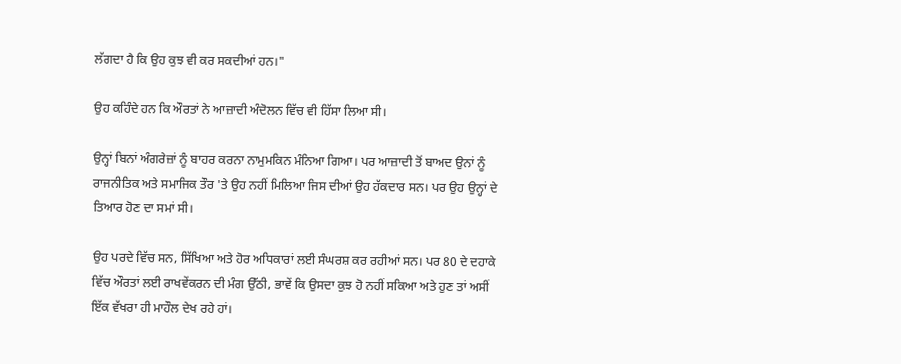ਲੱਗਦਾ ਹੈ ਕਿ ਉਹ ਕੁਝ ਵੀ ਕਰ ਸਕਦੀਆਂ ਹਨ।"

ਉਹ ਕਹਿੰਦੇ ਹਨ ਕਿ ਔਰਤਾਂ ਨੇ ਆਜ਼ਾਦੀ ਅੰਦੋਲਨ ਵਿੱਚ ਵੀ ਹਿੱਸਾ ਲਿਆ ਸੀ।

ਉਨ੍ਹਾਂ ਬਿਨਾਂ ਅੰਗਰੇਜ਼ਾਂ ਨੂੰ ਬਾਹਰ ਕਰਨਾ ਨਾਮੁਮਕਿਨ ਮੰਨਿਆ ਗਿਆ। ਪਰ ਆਜ਼ਾਦੀ ਤੋਂ ਬਾਅਦ ਉਨਾਂ ਨੂੰ ਰਾਜਨੀਤਿਕ ਅਤੇ ਸਮਾਜਿਕ ਤੌਰ 'ਤੇ ਉਹ ਨਹੀਂ ਮਿਲਿਆ ਜਿਸ ਦੀਆਂ ਉਹ ਹੱਕਦਾਰ ਸਨ। ਪਰ ਉਹ ਉਨ੍ਹਾਂ ਦੇ ਤਿਆਰ ਹੋਣ ਦਾ ਸਮਾਂ ਸੀ।

ਉਹ ਪਰਦੇ ਵਿੱਚ ਸਨ, ਸਿੱਖਿਆ ਅਤੇ ਹੋਰ ਅਧਿਕਾਰਾਂ ਲਈ ਸੰਘਰਸ਼ ਕਰ ਰਹੀਆਂ ਸਨ। ਪਰ 80 ਦੇ ਦਹਾਕੇ ਵਿੱਚ ਔਰਤਾਂ ਲਈ ਰਾਖਵੇਂਕਰਨ ਦੀ ਮੰਗ ਉੱਠੀ, ਭਾਵੇਂ ਕਿ ਉਸਦਾ ਕੁਝ ਹੋ ਨਹੀਂ ਸਕਿਆ ਅਤੇ ਹੁਣ ਤਾਂ ਅਸੀਂ ਇੱਕ ਵੱਖਰਾ ਹੀ ਮਾਹੌਲ ਦੇਖ ਰਹੇ ਹਾਂ।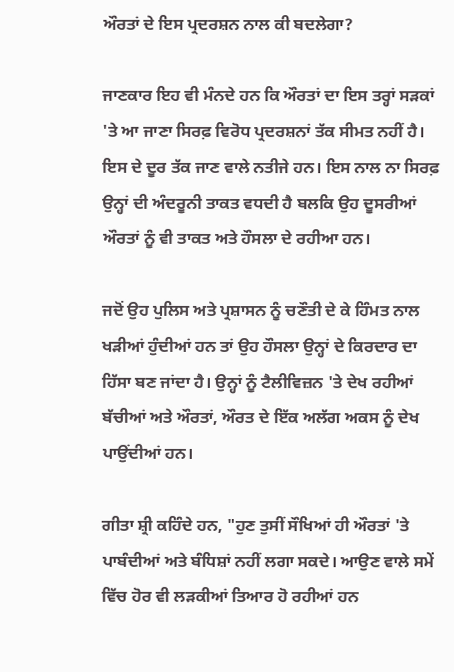ਔਰਤਾਂ ਦੇ ਇਸ ਪ੍ਰਦਰਸ਼ਨ ਨਾਲ ਕੀ ਬਦਲੇਗਾ?

ਜਾਣਕਾਰ ਇਹ ਵੀ ਮੰਨਦੇ ਹਨ ਕਿ ਔਰਤਾਂ ਦਾ ਇਸ ਤਰ੍ਹਾਂ ਸੜਕਾਂ 'ਤੇ ਆ ਜਾਣਾ ਸਿਰਫ਼ ਵਿਰੋਧ ਪ੍ਰਦਰਸ਼ਨਾਂ ਤੱਕ ਸੀਮਤ ਨਹੀਂ ਹੈ। ਇਸ ਦੇ ਦੂਰ ਤੱਕ ਜਾਣ ਵਾਲੇ ਨਤੀਜੇ ਹਨ। ਇਸ ਨਾਲ ਨਾ ਸਿਰਫ਼ ਉਨ੍ਹਾਂ ਦੀ ਅੰਦਰੂਨੀ ਤਾਕਤ ਵਧਦੀ ਹੈ ਬਲਕਿ ਉਹ ਦੂਸਰੀਆਂ ਔਰਤਾਂ ਨੂੰ ਵੀ ਤਾਕਤ ਅਤੇ ਹੌਸਲਾ ਦੇ ਰਹੀਆ ਹਨ।

ਜਦੋਂ ਉਹ ਪੁਲਿਸ ਅਤੇ ਪ੍ਰਸ਼ਾਸਨ ਨੂੰ ਚਣੌਤੀ ਦੇ ਕੇ ਹਿੰਮਤ ਨਾਲ ਖੜੀਆਂ ਹੁੰਦੀਆਂ ਹਨ ਤਾਂ ਉਹ ਹੌਸਲਾ ਉਨ੍ਹਾਂ ਦੇ ਕਿਰਦਾਰ ਦਾ ਹਿੱਸਾ ਬਣ ਜਾਂਦਾ ਹੈ। ਉਨ੍ਹਾਂ ਨੂੰ ਟੈਲੀਵਿਜ਼ਨ 'ਤੇ ਦੇਖ ਰਹੀਆਂ ਬੱਚੀਆਂ ਅਤੇ ਔਰਤਾਂ, ਔਰਤ ਦੇ ਇੱਕ ਅਲੱਗ ਅਕਸ ਨੂੰ ਦੇਖ ਪਾਉਂਦੀਆਂ ਹਨ।

ਗੀਤਾ ਸ਼੍ਰੀ ਕਹਿੰਦੇ ਹਨ, "ਹੁਣ ਤੁਸੀਂ ਸੌਖਿਆਂ ਹੀ ਔਰਤਾਂ 'ਤੇ ਪਾਬੰਦੀਆਂ ਅਤੇ ਬੰਧਿਸ਼ਾਂ ਨਹੀਂ ਲਗਾ ਸਕਦੇ। ਆਉਣ ਵਾਲੇ ਸਮੇਂ ਵਿੱਚ ਹੋਰ ਵੀ ਲੜਕੀਆਂ ਤਿਆਰ ਹੋ ਰਹੀਆਂ ਹਨ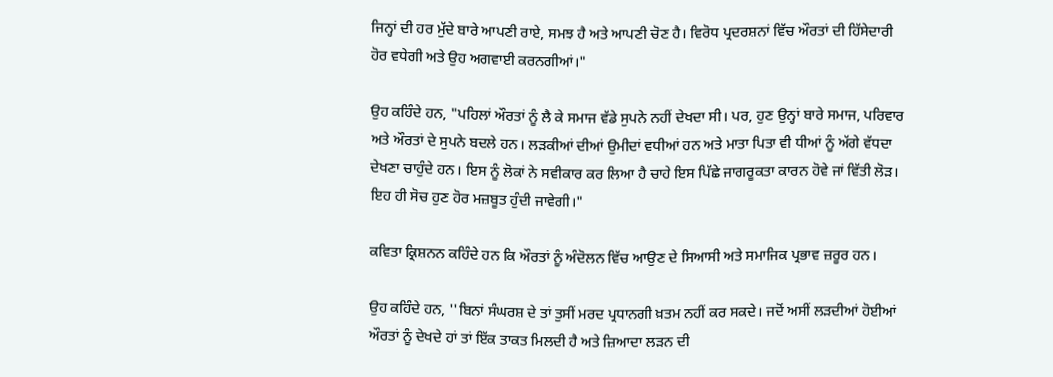ਜਿਨ੍ਹਾਂ ਦੀ ਹਰ ਮੁੱਦੇ ਬਾਰੇ ਆਪਣੀ ਰਾਏ, ਸਮਝ ਹੈ ਅਤੇ ਆਪਣੀ ਚੋਣ ਹੈ। ਵਿਰੋਧ ਪ੍ਰਦਰਸ਼ਨਾਂ ਵਿੱਚ ਔਰਤਾਂ ਦੀ ਹਿੱਸੇਦਾਰੀ ਹੋਰ ਵਧੇਗੀ ਅਤੇ ਉਹ ਅਗਵਾਈ ਕਰਨਗੀਆਂ।"

ਉਹ ਕਹਿੰਦੇ ਹਨ, "ਪਹਿਲਾਂ ਔਰਤਾਂ ਨੂੰ ਲੈ ਕੇ ਸਮਾਜ ਵੱਡੇ ਸੁਪਨੇ ਨਹੀਂ ਦੇਖਦਾ ਸੀ। ਪਰ, ਹੁਣ ਉਨ੍ਹਾਂ ਬਾਰੇ ਸਮਾਜ, ਪਰਿਵਾਰ ਅਤੇ ਔਰਤਾਂ ਦੇ ਸੁਪਨੇ ਬਦਲੇ ਹਨ। ਲੜਕੀਆਂ ਦੀਆਂ ਉਮੀਦਾਂ ਵਧੀਆਂ ਹਨ ਅਤੇ ਮਾਤਾ ਪਿਤਾ ਵੀ ਧੀਆਂ ਨੂੰ ਅੱਗੇ ਵੱਧਦਾ ਦੇਖਣਾ ਚਾਹੁੰਦੇ ਹਨ। ਇਸ ਨੂੰ ਲੋਕਾਂ ਨੇ ਸਵੀਕਾਰ ਕਰ ਲਿਆ ਹੈ ਚਾਹੇ ਇਸ ਪਿੱਛੇ ਜਾਗਰੂਕਤਾ ਕਾਰਨ ਹੋਵੇ ਜਾਂ ਵਿੱਤੀ ਲੋੜ। ਇਹ ਹੀ ਸੋਚ ਹੁਣ ਹੋਰ ਮਜ਼ਬੂਤ ਹੁੰਦੀ ਜਾਵੇਗੀ।"

ਕਵਿਤਾ ਕ੍ਰਿਸ਼ਨਨ ਕਹਿੰਦੇ ਹਨ ਕਿ ਔਰਤਾਂ ਨੂੰ ਅੰਦੋਲਨ ਵਿੱਚ ਆਉਣ ਦੇ ਸਿਆਸੀ ਅਤੇ ਸਮਾਜਿਕ ਪ੍ਰਭਾਵ ਜ਼ਰੂਰ ਹਨ।

ਉਹ ਕਹਿੰਦੇ ਹਨ, ''ਬਿਨਾਂ ਸੰਘਰਸ਼ ਦੇ ਤਾਂ ਤੁਸੀਂ ਮਰਦ ਪ੍ਰਧਾਨਗੀ ਖ਼ਤਮ ਨਹੀਂ ਕਰ ਸਕਦੇ। ਜਦੋਂ ਅਸੀਂ ਲੜਦੀਆਂ ਹੋਈਆਂ ਔਰਤਾਂ ਨੂੰ ਦੇਖਦੇ ਹਾਂ ਤਾਂ ਇੱਕ ਤਾਕਤ ਮਿਲਦੀ ਹੈ ਅਤੇ ਜ਼ਿਆਦਾ ਲੜਨ ਦੀ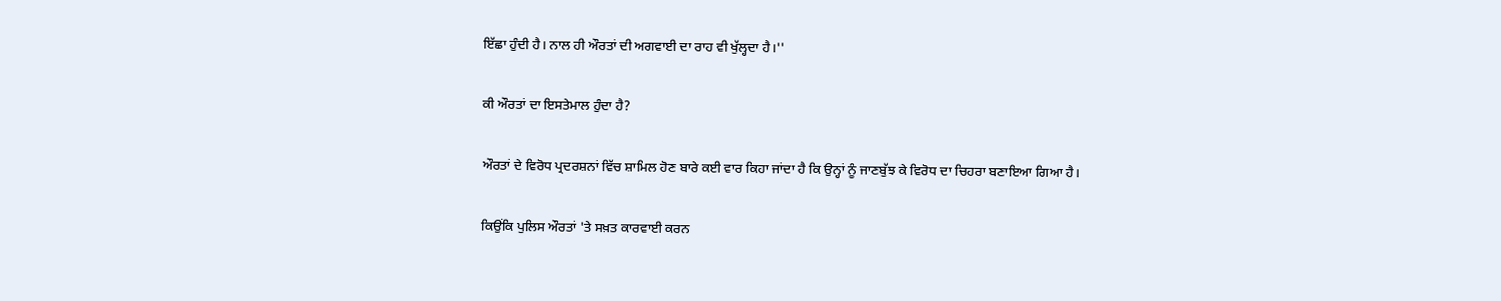ਇੱਛਾ ਹੁੰਦੀ ਹੈ। ਨਾਲ ਹੀ ਔਰਤਾਂ ਦੀ ਅਗਵਾਈ ਦਾ ਰਾਹ ਵੀ ਖੁੱਲ੍ਹਦਾ ਹੈ।''

ਕੀ ਔਰਤਾਂ ਦਾ ਇਸਤੇਮਾਲ ਹੁੰਦਾ ਹੈ?

ਔਰਤਾਂ ਦੇ ਵਿਰੋਧ ਪ੍ਰਦਰਸ਼ਨਾਂ ਵਿੱਚ ਸ਼ਾਮਿਲ ਹੋਣ ਬਾਰੇ ਕਈ ਵਾਰ ਕਿਹਾ ਜਾਂਦਾ ਹੈ ਕਿ ਉਨ੍ਹਾਂ ਨੂੰ ਜਾਣਬੁੱਝ ਕੇ ਵਿਰੋਧ ਦਾ ਚਿਹਰਾ ਬਣਾਇਆ ਗਿਆ ਹੈ।

ਕਿਉਂਕਿ ਪੁਲਿਸ ਔਰਤਾਂ 'ਤੇ ਸਖ਼ਤ ਕਾਰਵਾਈ ਕਰਨ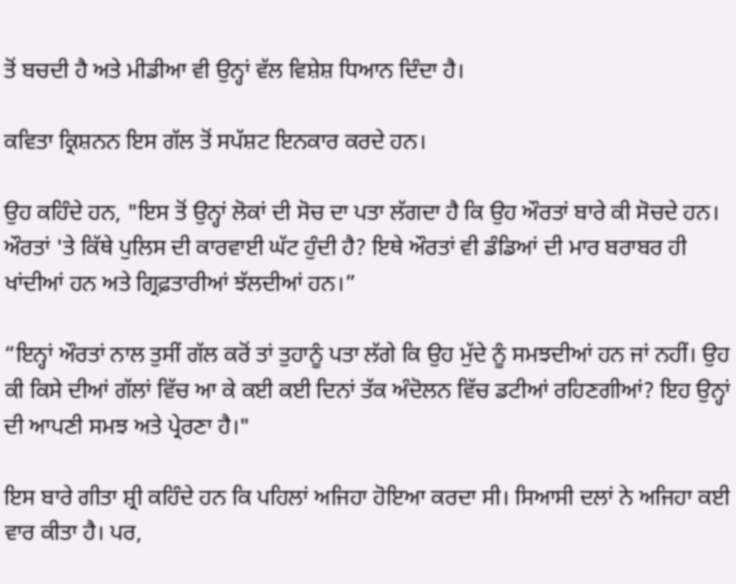ਤੋਂ ਬਚਦੀ ਹੈ ਅਤੇ ਮੀਡੀਆ ਵੀ ਉਨ੍ਹਾਂ ਵੱਲ ਵਿਸ਼ੇਸ਼ ਧਿਆਨ ਦਿੰਦਾ ਹੈ।

ਕਵਿਤਾ ਕ੍ਰਿਸ਼ਨਨ ਇਸ ਗੱਲ ਤੋਂ ਸਪੱਸ਼ਟ ਇਨਕਾਰ ਕਰਦੇ ਹਨ।

ਉਹ ਕਹਿੰਦੇ ਹਨ, "ਇਸ ਤੋਂ ਉਨ੍ਹਾਂ ਲੋਕਾਂ ਦੀ ਸੋਚ ਦਾ ਪਤਾ ਲੱਗਦਾ ਹੈ ਕਿ ਉਹ ਔਰਤਾਂ ਬਾਰੇ ਕੀ ਸੋਚਦੇ ਹਨ। ਔਰਤਾਂ 'ਤੇ ਕਿੱਥੇ ਪੁਲਿਸ ਦੀ ਕਾਰਵਾਈ ਘੱਟ ਹੁੰਦੀ ਹੈ? ਇਥੇ ਔਰਤਾਂ ਵੀ ਡੰਡਿਆਂ ਦੀ ਮਾਰ ਬਰਾਬਰ ਹੀ ਖਾਂਦੀਆਂ ਹਨ ਅਤੇ ਗ੍ਰਿਫ਼ਤਾਰੀਆਂ ਝੱਲਦੀਆਂ ਹਨ।”

“ਇਨ੍ਹਾਂ ਔਰਤਾਂ ਨਾਲ ਤੁਸੀਂ ਗੱਲ ਕਰੋਂ ਤਾਂ ਤੁਹਾਨੂੰ ਪਤਾ ਲੱਗੇ ਕਿ ਉਹ ਮੁੱਦੇ ਨੂੰ ਸਮਝਦੀਆਂ ਹਨ ਜਾਂ ਨਹੀਂ। ਉਹ ਕੀ ਕਿਸੇ ਦੀਆਂ ਗੱਲਾਂ ਵਿੱਚ ਆ ਕੇ ਕਈ ਕਈ ਦਿਨਾਂ ਤੱਕ ਅੰਦੋਲਨ ਵਿੱਚ ਡਟੀਆਂ ਰਹਿਣਗੀਆਂ? ਇਹ ਉਨ੍ਹਾਂ ਦੀ ਆਪਣੀ ਸਮਝ ਅਤੇ ਪ੍ਰੇਰਣਾ ਹੈ।"

ਇਸ ਬਾਰੇ ਗੀਤਾ ਸ਼੍ਰੀ ਕਹਿੰਦੇ ਹਨ ਕਿ ਪਹਿਲਾਂ ਅਜਿਹਾ ਹੋਇਆ ਕਰਦਾ ਸੀ। ਸਿਆਸੀ ਦਲਾਂ ਨੇ ਅਜਿਹਾ ਕਈ ਵਾਰ ਕੀਤਾ ਹੈ। ਪਰ,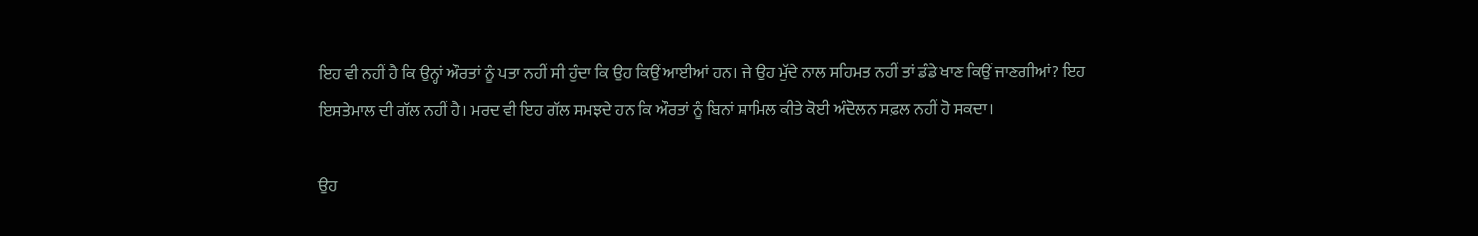ਇਹ ਵੀ ਨਹੀਂ ਹੈ ਕਿ ਉਨ੍ਹਾਂ ਔਰਤਾਂ ਨੂੰ ਪਤਾ ਨਹੀਂ ਸੀ ਹੁੰਦਾ ਕਿ ਉਹ ਕਿਉਂ ਆਈਆਂ ਹਨ। ਜੇ ਉਹ ਮੁੱਦੇ ਨਾਲ ਸਹਿਮਤ ਨਹੀਂ ਤਾਂ ਡੰਡੇ ਖਾਣ ਕਿਉਂ ਜਾਣਗੀਆਂ? ਇਹ ਇਸਤੇਮਾਲ ਦੀ ਗੱਲ ਨਹੀਂ ਹੈ। ਮਰਦ ਵੀ ਇਹ ਗੱਲ ਸਮਝਦੇ ਹਨ ਕਿ ਔਰਤਾਂ ਨੂੰ ਬਿਨਾਂ ਸ਼ਾਮਿਲ ਕੀਤੇ ਕੋਈ ਅੰਦੋਲਨ ਸਫ਼ਲ ਨਹੀਂ ਹੋ ਸਕਦਾ।

ਉਹ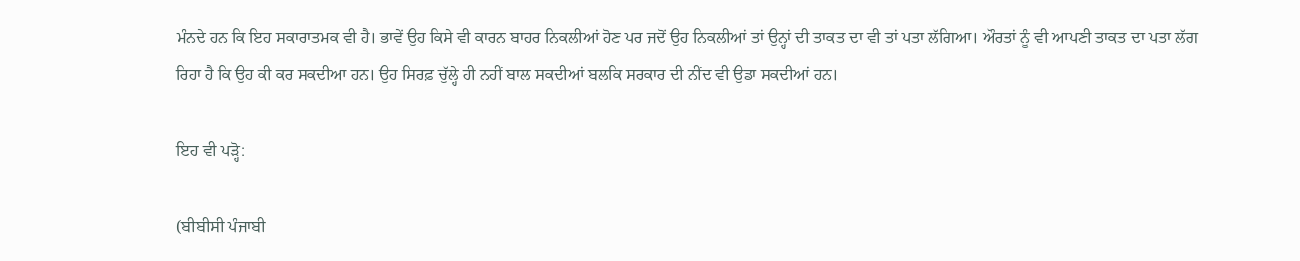ਮੰਨਦੇ ਹਨ ਕਿ ਇਹ ਸਕਾਰਾਤਮਕ ਵੀ ਹੈ। ਭਾਵੇਂ ਉਹ ਕਿਸੇ ਵੀ ਕਾਰਨ ਬਾਹਰ ਨਿਕਲੀਆਂ ਹੋਣ ਪਰ ਜਦੋਂ ਉਹ ਨਿਕਲੀਆਂ ਤਾਂ ਉਨ੍ਹਾਂ ਦੀ ਤਾਕਤ ਦਾ ਵੀ ਤਾਂ ਪਤਾ ਲੱਗਿਆ। ਔਰਤਾਂ ਨੂੰ ਵੀ ਆਪਣੀ ਤਾਕਤ ਦਾ ਪਤਾ ਲੱਗ ਰਿਹਾ ਹੈ ਕਿ ਉਹ ਕੀ ਕਰ ਸਕਦੀਆ ਹਨ। ਉਹ ਸਿਰਫ਼ ਚੁੱਲ੍ਹੇ ਹੀ ਨਹੀਂ ਬਾਲ ਸਕਦੀਆਂ ਬਲਕਿ ਸਰਕਾਰ ਦੀ ਨੀਂਦ ਵੀ ਉਡਾ ਸਕਦੀਆਂ ਹਨ।

ਇਹ ਵੀ ਪੜ੍ਹੋ:

(ਬੀਬੀਸੀ ਪੰਜਾਬੀ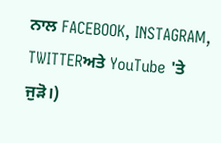ਨਾਲ FACEBOOK, INSTAGRAM, TWITTERਅਤੇ YouTube 'ਤੇ ਜੁੜੋ।)